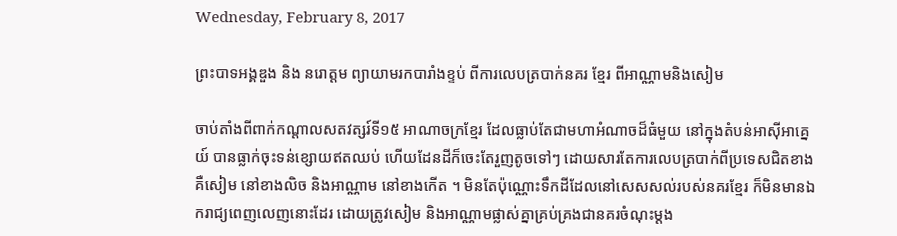Wednesday, February 8, 2017

ព្រះបាទអង្គឌួង និង នរោត្តម ព្យាយាមរកបារាំងខ្ទប់ ពីការលេបត្របាក់នគរ ខ្មែរ ពីអាណ្ណាមនិងសៀម

ចាប់តាំងពីពាក់កណ្តាលសតវត្សរ៍ទី១៥ អាណាចក្រខ្មែរ ដែលធ្លាប់តែជាមហាអំណាចដ៏ធំមួយ នៅក្នុងតំបន់អាស៊ីអាគ្នេយ៍ បានធ្លាក់ចុះទន់ខ្សោយឥតឈប់ ហើយដែនដីក៏ចេះតែរួញតូចទៅៗ ដោយសារតែការលេបត្របាក់ពីប្រទេសជិតខាង គឺសៀម នៅខាងលិច និងអាណ្ណាម នៅខាងកើត ។ មិនតែប៉ុណ្ណោះទឹកដីដែលនៅសេសសល់របស់នគរខ្មែរ ក៏មិនមានឯករាជ្យពេញលេញនោះដែរ ដោយត្រូវសៀម និងអាណ្ណាមផ្លាស់គ្នាគ្រប់គ្រងជានគរចំណុះម្តង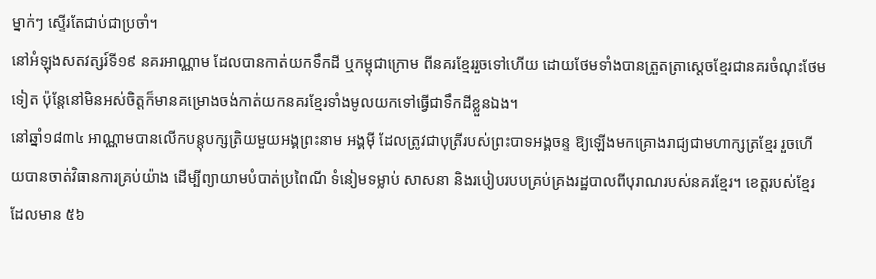ម្នាក់ៗ ស្ទើរតែជាប់ជាប្រចាំ។
នៅអំឡុងសតវត្សរ៍ទី១៩ នគរអាណ្ណាម ដែលបានកាត់យកទឹកដី ឬកម្ពុជាក្រោម ពីនគរខ្មែររួចទៅហើយ ដោយថែមទាំងបានត្រួតត្រាស្តេចខ្មែរជានគរចំណុះថែមទៀត ប៉ុន្តែនៅមិនអស់ចិត្តក៏មានគម្រោងចង់កាត់យកនគរខ្មែរទាំងមូលយកទៅធ្វើជាទឹកដីខ្លួនឯង។
នៅឆ្នាំ១៨៣៤ អាណ្ណាមបានលើកបន្តុបក្សត្រិយមួយអង្គព្រះនាម អង្គម៉ី ដែលត្រូវជាបុត្រីរបស់ព្រះបាទអង្គចន្ទ ឱ្យឡើងមកគ្រោងរាជ្យជាមហាក្សត្រខ្មែរ រួចហើយបានចាត់វិធានការគ្រប់យ៉ាង ដើម្បីព្យាយាមបំបាត់ប្រពៃណី ទំនៀមទម្លាប់ សាសនា និងរបៀបរបបគ្រប់គ្រងរដ្ឋបាលពីបុរាណរបស់នគរខ្មែរ។ ខេត្តរបស់ខ្មែរ ដែលមាន ៥៦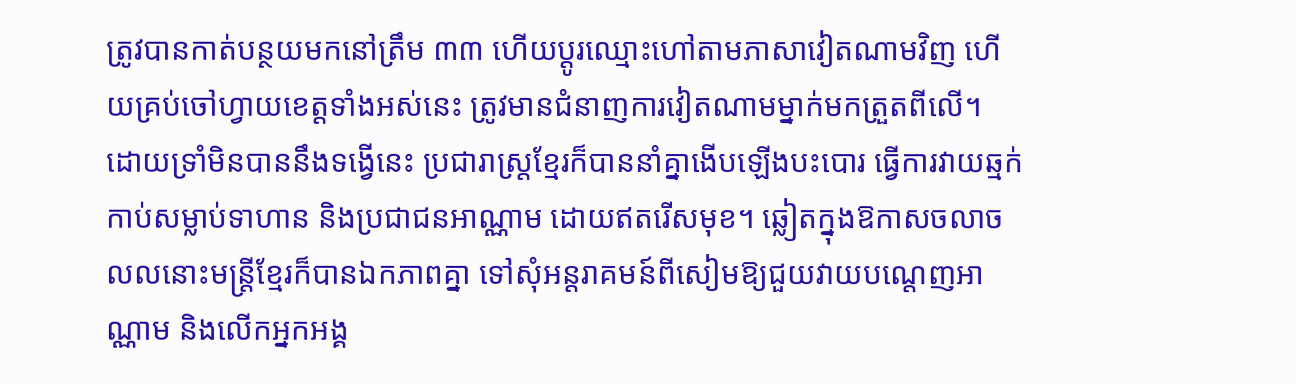ត្រូវបានកាត់បន្ថយមកនៅត្រឹម ៣៣ ហើយប្តូរឈ្មោះហៅតាមភាសាវៀតណាមវិញ ហើយគ្រប់ចៅហ្វាយខេត្តទាំងអស់នេះ ត្រូវមានជំនាញការវៀតណាមម្នាក់មកត្រួតពីលើ។
ដោយទ្រាំមិនបាននឹងទង្វើនេះ ប្រជារាស្ត្រខ្មែរក៏បាននាំគ្នាងើបឡើងបះបោរ ធ្វើការវាយឆ្មក់កាប់សម្លាប់ទាហាន និងប្រជាជនអាណ្ណាម ដោយឥតរើសមុខ។ ឆ្លៀតក្នុងឱកាសចលាចលលនោះមន្ត្រីខ្មែរក៏បានឯកភាពគ្នា ទៅសុំអន្តរាគមន៍ពីសៀមឱ្យជួយវាយបណ្តេញអាណ្ណាម និងលើកអ្នកអង្គ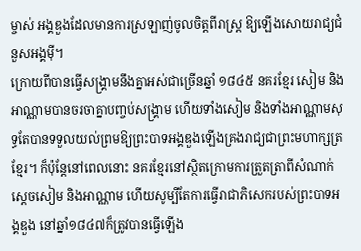ម្ចាស់ អង្គឌួងដែលមានការស្រឡាញ់ចូលចិត្តពីរាស្ត្រ ឱ្យឡើងសោយរាជ្យជំនួសអង្គម៉ី។
ក្រោយពីបានធ្វើសង្គ្រាមនឹងគ្នាអស់ជាច្រើនឆ្នាំ ១៨៤៥ នគរខ្មែរ សៀម និងអាណ្ណាមបានចរចាគ្នាបញ្ចប់សង្គ្រាម ហើយទាំងសៀម និងទាំងអាណ្ណាមសុទ្ធតែបានទទួលយល់ព្រមឱ្យព្រះបាទអង្គឌួងឡើងគ្រងរាជ្យជាព្រះមហាក្សត្រខ្មែរ។ ក៏ប៉ុន្តែនៅពេលនោះ នគរខ្មែរនៅស្ថិតក្រោមការត្រួតត្រាពីសំណាក់ស្តេចសៀម និងអាណ្ណាម ហើយសូម្បីតែការធ្វើរាជាភិសេករបស់ព្រះបាទអង្គឌួង នៅឆ្នាំ១៨៤៧ក៏ត្រូវបានធ្វើឡើង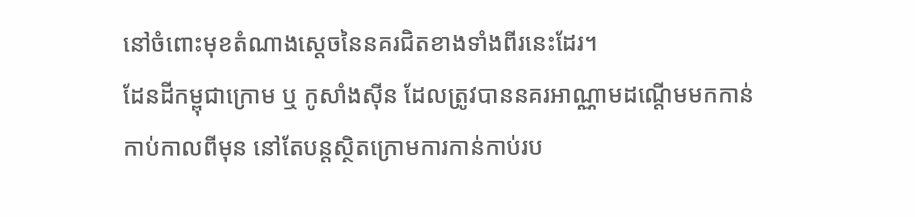នៅចំពោះមុខតំណាងស្តេចនៃនគរជិតខាងទាំងពីរនេះដែរ។
ដែនដីកម្ពុជាក្រោម ឬ កូសាំងស៊ីន ដែលត្រូវបាននគរអាណ្ណាមដណ្តើមមកកាន់កាប់កាលពីមុន នៅតែបន្តស្ថិតក្រោមការកាន់កាប់រប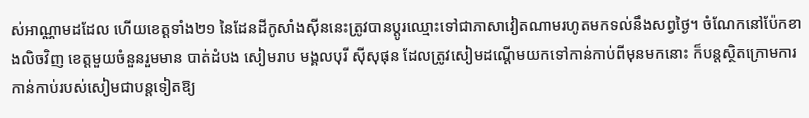ស់អាណ្ណាមដដែល ហើយខេត្តទាំង២១ នៃដែនដីកូសាំងស៊ីននេះត្រូវបានប្តូរឈ្មោះទៅជាភាសាវៀតណាមរហូតមកទល់នឹងសព្វថ្ងៃ។ ចំណែកនៅប៉ែកខាងលិចវិញ ខេត្តមួយចំនួនរួមមាន បាត់ដំបង សៀមរាប មង្គលបុរី ស៊ីសុផុន ដែលត្រូវសៀមដណ្តើមយកទៅកាន់កាប់ពីមុនមកនោះ ក៏បន្តស្ថិតក្រោមការកាន់កាប់របស់សៀមជាបន្តទៀតឱ្យ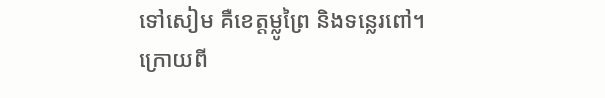ទៅសៀម គឺខេត្តម្លូព្រៃ និងទន្លេរពៅ។
ក្រោយពី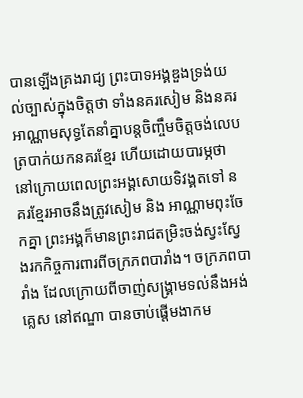បានឡើងគ្រងរាជ្យ ព្រះបាទអង្គឌួងទ្រង់យល់ច្បាស់ក្នុងចិត្តថា ទាំងនគរសៀម និងនគរអាណ្ណាមសុទ្ធតែនាំគ្នាបន្តចិញ្ចឹមចិត្តចង់លេបត្របាក់យកនគរខ្មែរ ហើយដោយបារម្ភថា នៅក្រោយពេលព្រះអង្គសោយទិវង្គតទៅ នគរខ្មែរអាចនឹងត្រូវសៀម និង អាណ្ណាមពុះចែកគ្នា ព្រះអង្គក៏មានព្រះរាជតម្រិះចង់ស្វះស្វែងរកកិច្ចការពារពីចក្រភពបារាំង។ ចក្រភពបារាំង ដែលក្រោយពីចាញ់សង្គ្រាមទល់នឹងអង់គ្លេស នៅឥណ្ឌា បានចាប់ផ្តើមងាកម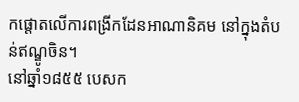កផ្តោតលើការពង្រីកដែនអាណានិគម នៅក្នុងតំបន់ឥណ្ឌូចិន។
នៅឆ្នាំ១៨៥៥ បេសក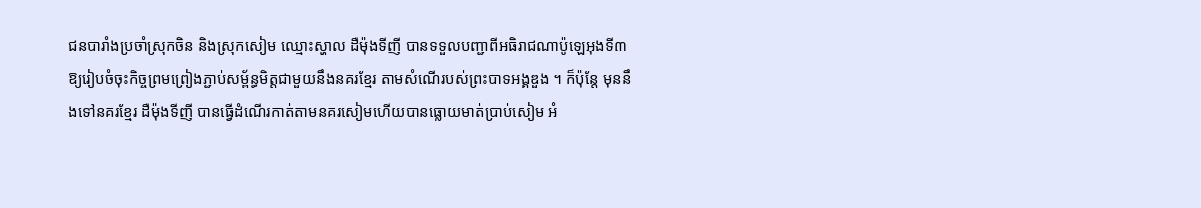ជនបារាំងប្រចាំស្រុកចិន និងស្រុកសៀម ឈ្មោះស្ហាល ដឺម៉ុងទីញី បានទទួលបញ្ជាពីអធិរាជណាប៉ូឡេអុងទី៣ ឱ្យរៀបចំចុះកិច្ចព្រមព្រៀងភ្ជាប់សម្ព័ន្ធមិត្តជាមួយនឹងនគរខ្មែរ តាមសំណើរបស់ព្រះបាទអង្គឌួង ។ ក៏ប៉ុន្តែ មុននឹងទៅនគរខ្មែរ ដឺម៉ុងទីញី បានធ្វើដំណើរកាត់តាមនគរសៀមហើយបានធ្លោយមាត់ប្រាប់សៀម អំ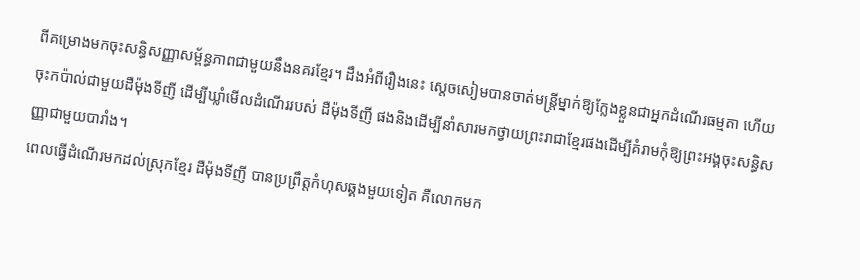ពីគម្រោងមកចុះសន្ធិសញ្ញាសម្ព័ន្ធភាពជាមួយនឹងនគរខ្មែរ។ ដឹងអំពីរឿងនេះ ស្តេចសៀមបានចាត់មន្ត្រីម្នាក់ឱ្យក្លែងខ្លួនជាអ្នកដំណើរធម្មតា ហើយចុះកប៉ាល់ជាមួយដឺម៉ុងទីញី ដើម្បីឃ្លាំមើលដំណើររបស់ ដឺម៉ុងទីញី ផងនិងដើម្បីនាំសារមកថ្វាយព្រះរាជាខ្មែរផងដើម្បីគំរាមកុំឱ្យព្រះអង្គចុះសន្ធិសញ្ញាជាមួយបារាំង។
ពេលធ្វើដំណើរមកដល់ស្រុកខ្មែរ ដឺម៉ុងទីញី បានប្រព្រឹត្តកំហុសឆ្គងមួយទៀត គឺលោកមក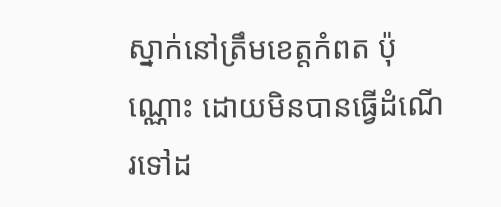ស្នាក់នៅត្រឹមខេត្តកំពត ប៉ុណ្ណោះ ដោយមិនបានធ្វើដំណើរទៅដ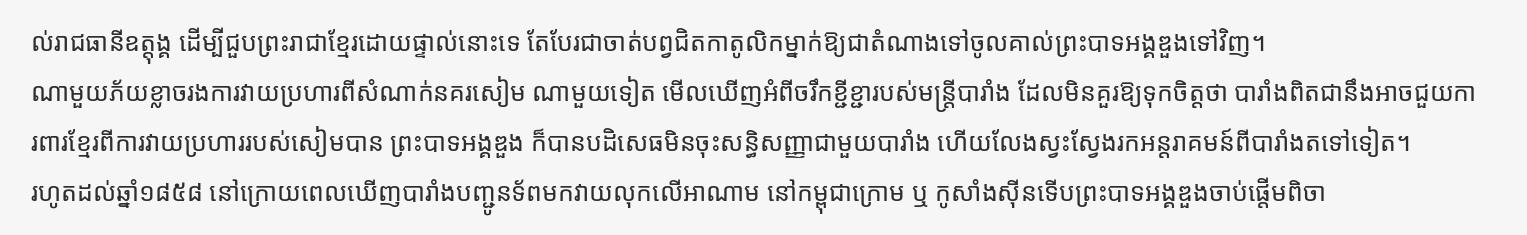ល់រាជធានីឧត្តុង្គ ដើម្បីជួបព្រះរាជាខ្មែរដោយផ្ទាល់នោះទេ តែបែរជាចាត់បព្វជិតកាតូលិកម្នាក់ឱ្យជាតំណាងទៅចូលគាល់ព្រះបាទអង្គឌួងទៅវិញ។
ណាមួយភ័យខ្លាចរងការវាយប្រហារពីសំណាក់នគរសៀម ណាមួយទៀត មើលឃើញអំពីចរឹកខ្ជីខ្ជារបស់មន្ត្រីបារាំង ដែលមិនគួរឱ្យទុកចិត្តថា បារាំងពិតជានឹងអាចជួយការពារខ្មែរពីការវាយប្រហាររបស់សៀមបាន ព្រះបាទអង្គឌួង ក៏បានបដិសេធមិនចុះសន្ធិសញ្ញាជាមួយបារាំង ហើយលែងស្វះស្វែងរកអន្តរាគមន៍ពីបារាំងតទៅទៀត។
រហូតដល់ឆ្នាំ១៨៥៨ នៅក្រោយពេលឃើញបារាំងបញ្ជូនទ័ពមកវាយលុកលើអាណាម នៅកម្ពុជាក្រោម ឬ កូសាំងស៊ីនទើបព្រះបាទអង្គឌួងចាប់ផ្តើមពិចា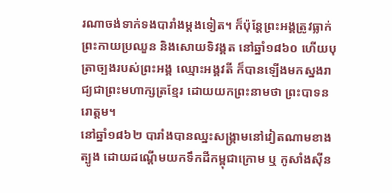រណាចង់ទាក់ទងបារាំងម្តងទៀត។ ក៏ប៉ុន្តែព្រះអង្គត្រូវធ្លាក់ព្រះកាយប្រឈួន និងសោយទិវង្គត នៅឆ្នាំ១៨៦០ ហើយបុត្រាច្បងរបស់ព្រះអង្គ ឈ្មោះអង្គវតី ក៏បានឡើងមកស្នងរាជ្យជាព្រះមហាក្សត្រខ្មែរ ដោយយកព្រះនាមថា ព្រះបាទនរោត្តម។
នៅឆ្នាំ១៨៦២ បារាំងបានឈ្នះសង្គ្រាមនៅវៀតណាមខាងត្បូង ដោយដណ្តើមយកទឹកដីកម្ពុជាក្រោម ឬ កូសាំងស៊ីន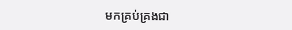មកគ្រប់គ្រងជា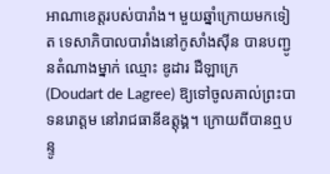អាណាខេត្តរបស់បារាំង។ មួយឆ្នាំក្រោយមកទៀត ទេសាភិបាលបារាំងនៅកូសាំងស៊ីន បានបញ្ជូនតំណាងម្នាក់ ឈ្មោះ ឌូដារ ដឺឡាក្រេ (Doudart de Lagree) ឱ្យទៅចូលគាល់ព្រះបាទនរោត្តម នៅរាជធានីឧត្តុង្គ។ ក្រោយពីបានឮបន្ទូ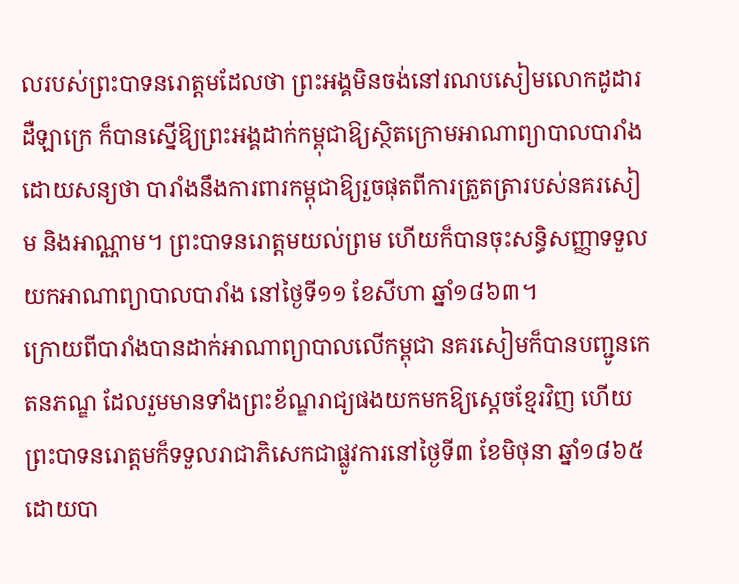លរបស់ព្រះបាទនរោត្តមដែលថា ព្រះអង្គមិនចង់នៅរណបសៀមលោកដូដារ ដឺឡាក្រេ ក៏បានស្នើឱ្យព្រះអង្គដាក់កម្ពុជាឱ្យស្ថិតក្រោមអាណាព្យាបាលបារាំង ដោយសន្យថា បារាំងនឹងការពារកម្ពុជាឱ្យរួចផុតពីការត្រួតត្រារបស់នគរសៀម និងអាណ្ណាម។ ព្រះបាទនរោត្តមយល់ព្រម ហើយក៏បានចុះសន្ធិសញ្ញាទទួលយកអាណាព្យាបាលបារាំង នៅថ្ងៃទី១១ ខែសីហា ឆ្នាំ១៨៦៣។
ក្រោយពីបារាំងបានដាក់អាណាព្យាបាលលើកម្ពុជា នគរសៀមក៏បានបញ្ជូនកេតនភណ្ឌ ដែលរួមមានទាំងព្រះខ័ណ្ឌរាជ្យផងយកមកឱ្យស្តេចខ្មែរវិញ ហើយព្រះបាទនរោត្តមក៏ទទួលរាជាភិសេកជាផ្លូវការនៅថ្ងៃទី៣ ខែមិថុនា ឆ្នាំ១៨៦៥ ដោយបា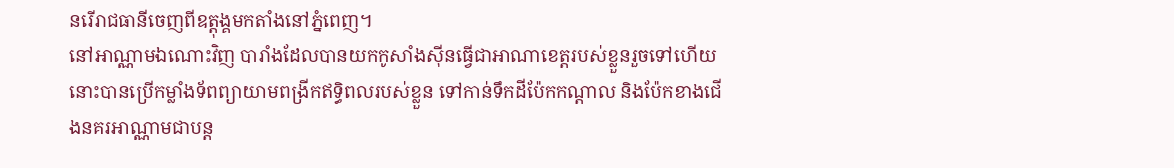នរើរាជធានីចេញពីឧត្តុង្គមកតាំងនៅភ្នំពេញ។
នៅអាណ្ណាមឯណោះវិញ បារាំងដែលបានយកកូសាំងស៊ីនធ្វើជាអាណាខេត្តរបស់ខ្លួនរួចទៅហើយនោះបានប្រើកម្លាំងទ័ពព្យាយាមពង្រីកឥទ្ធិពលរបស់ខ្លួន ទៅកាន់ទឹកដីប៉ែកកណ្តាល និងប៉ែកខាងជើងនគរអាណ្ណាមជាបន្ត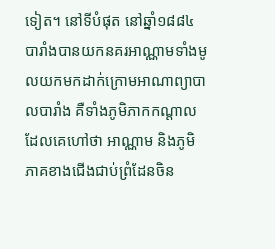ទៀត។ នៅទីបំផុត នៅឆ្នាំ១៨៨៤ បារាំងបានយកនគរអាណ្ណាមទាំងមូលយកមកដាក់ក្រោមអាណាព្យាបាលបារាំង គឺទាំងភូមិភាកកណ្តាល ដែលគេហៅថា អាណ្ណាម និងភូមិភាគខាងជើងជាប់ព្រំដែនចិន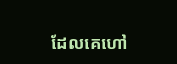ដែលគេហៅ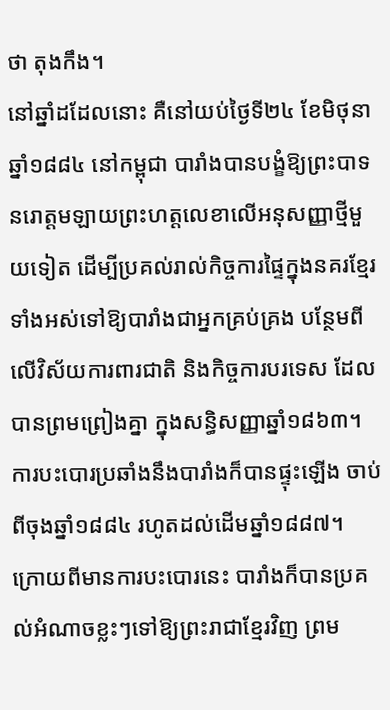ថា តុងកឹង។
នៅឆ្នាំដដែលនោះ គឺនៅយប់ថ្ងៃទី២៤ ខែមិថុនា ឆ្នាំ១៨៨៤ នៅកម្ពុជា បារាំងបានបង្ខំឱ្យព្រះបាទនរោត្តមឡាយព្រះហត្តលេខាលើអនុសញ្ញាថ្មីមួយទៀត ដើម្បីប្រគល់រាល់កិច្ចការផ្ទៃក្នុងនគរខ្មែរទាំងអស់ទៅឱ្យបារាំងជាអ្នកគ្រប់គ្រង បន្ថែមពីលើវិស័យការពារជាតិ និងកិច្ចការបរទេស ដែលបានព្រមព្រៀងគ្នា ក្នុងសន្ធិសញ្ញាឆ្នាំ១៨៦៣។ ការបះបោរប្រឆាំងនឹងបារាំងក៏បានផ្ទុះឡើង ចាប់ពីចុងឆ្នាំ១៨៨៤ រហូតដល់ដើមឆ្នាំ១៨៨៧។
ក្រោយពីមានការបះបោរនេះ បារាំងក៏បានប្រគល់អំណាចខ្លះៗទៅឱ្យព្រះរាជាខ្មែរវិញ ព្រម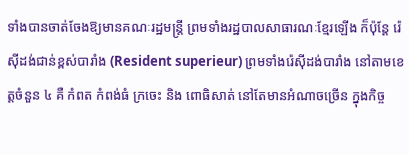ទាំងបានចាត់ចែងឱ្យមានគណៈរដ្ឋមន្ត្រី ព្រមទាំងរដ្ឋបាលសាធារណៈខ្មែរឡើង ក៏ប៉ុន្តែ រ៉េស៊ីដង់ជាន់ខ្ពស់បារាំង (Resident superieur) ព្រមទាំងរ៉េស៊ីដង់បារាំង នៅតាមខេត្តចំនួន ៤ គឺ កំពត កំពង់ធំ ក្រចេះ និង ពោធិសាត់ នៅតែមានអំណាចច្រើន ក្នុងកិច្ច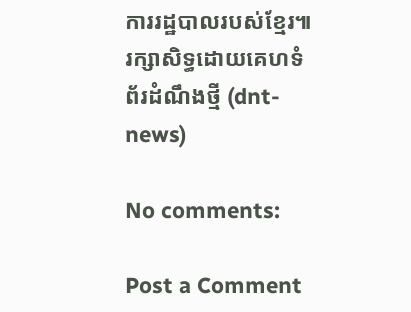ការរដ្ឋបាលរបស់ខ្មែរ៕រក្សាសិទ្ធដោយគេហទំព័រដំណឹងថ្មី (dnt-news)

No comments:

Post a Comment